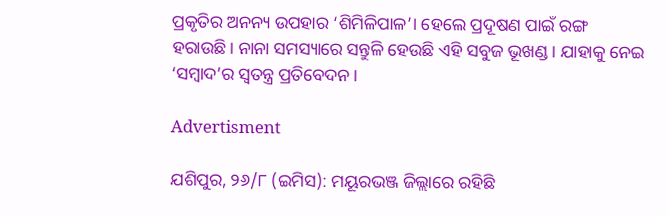ପ୍ରକୃତିର ଅନନ୍ୟ ଉପହାର ‘ଶିମିଳିପାଳ’। ହେଲେ ପ୍ରଦୂଷଣ ପାଇଁ ରଙ୍ଗ ହରାଉଛି। ନାନା ସମସ୍ୟାରେ ସନ୍ତୁଳି ହେଉଛି ଏହି ସବୁଜ ଭୂଖଣ୍ଡ। ଯାହାକୁ ନେଇ ‘ସମ୍ବାଦ’ର ସ୍ବତନ୍ତ୍ର ପ୍ରତିବେଦନ।

Advertisment

ଯଶିପୁର, ୨୬/୮ (ଇମିସ): ମୟୂରଭଞ୍ଜ ଜିଲ୍ଲାରେ ରହିଛି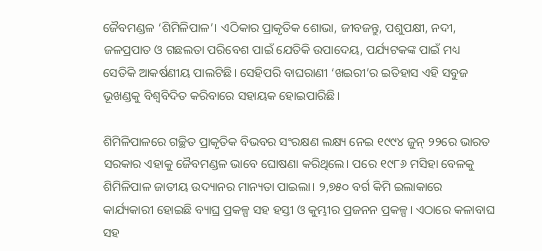ଜୈବମଣ୍ଡଳ ‘ଶିମିଳିପାଳ’। ଏଠିକାର ପ୍ରାକୃତିକ ଶୋଭା, ଜୀବଜନ୍ତୁ, ପଶୁପକ୍ଷୀ, ନଦୀ, ଜଳପ୍ରପାତ ଓ ଗଛଲତା ପରିବେଶ ପାଇଁ ଯେତିକି ଉପାଦେୟ, ପର୍ଯ୍ୟଟକଙ୍କ ପାଇଁ ମଧ୍ୟ ସେତିକି ଆକର୍ଷଣୀୟ ପାଲଟିଛି। ସେହିପରି ବାଘରାଣୀ ‘ଖଇରୀ’ର ଇତିହାସ ଏହି ସବୁଜ ଭୂଖଣ୍ଡକୁ ବିଶ୍ବବିଦିତ କରିବାରେ ସହାୟକ ହୋଇପାରିଛି।

ଶିମିଳିପାଳରେ ଗଚ୍ଛିତ ପ୍ରାକୃତିକ ବିଭବର ସଂରକ୍ଷଣ ଲକ୍ଷ୍ୟ ନେଇ ୧୯୯୪ ଜୁନ୍ ୨୨ରେ ଭାରତ ସରକାର ଏହାକୁ ଜୈବମଣ୍ଡଳ ଭାବେ ଘୋଷଣା କରିଥିଲେ। ପରେ ୧୯୮୬ ମସିହା ବେଳକୁ ଶିମିଳିପାଳ ଜାତୀୟ ଉଦ୍ୟାନର ମାନ୍ୟତା ପାଇଲା। ୨,୭୫୦ ବର୍ଗ କିମି ଇଲାକାରେ କାର୍ଯ୍ୟକାରୀ ହୋଇଛି ବ୍ୟାଘ୍ର ପ୍ରକଳ୍ପ ସହ ହସ୍ତୀ ଓ କୁମ୍ଭୀର ପ୍ରଜନନ ପ୍ରକଳ୍ପ। ଏଠାରେ କଳାବାଘ ସହ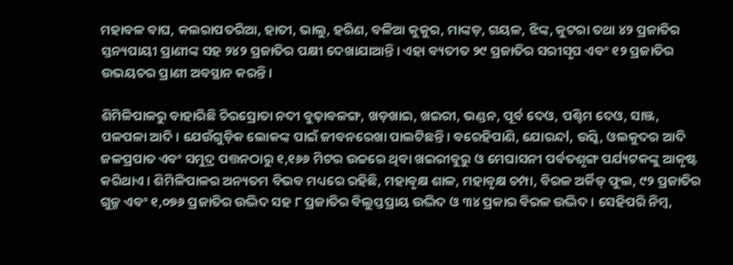ମହାବଳ ବାଘ, କଲରାପତରିଆ, ହାତୀ, ଭାଲୁ, ହରିଣ, ବଳିଆ କୁକୁର, ମାଙ୍କଡ଼, ଗୟଳ, ଝିଙ୍କ, କୁଟରା ତଥା ୪୨ ପ୍ରଜାତିର ସ୍ତନ୍ୟପାୟୀ ପ୍ରାଣୀଙ୍କ ସହ ୨୪୨ ପ୍ରଜାତିର ପକ୍ଷୀ ଦେଖାଯାଆନ୍ତି। ଏହା ବ୍ୟତୀତ ୨୯ ପ୍ରଜାତିର ସରୀସୃପ ଏବଂ ୧୨ ପ୍ରଜାତିର ଉଭୟଚର ପ୍ରାଣୀ ଅବସ୍ଥାନ କରନ୍ତି।

ଶିମିଳିପାଳରୁ ବାହାରିଛି ଚିରସ୍ରୋତା ନଦୀ ବୁଢ଼ାବଳଙ୍ଗ, ଖଡ଼ଖାଇ, ଖଇରୀ, ଭଣ୍ଡନ, ପୂର୍ବ ଦେଓ, ପଶ୍ଚିମ ଦେଓ, ସାଞ୍ଜ, ପଳପଳା ଆଦି। ଯେଉଁଗୁଡ଼ିକ ଲୋକଙ୍କ ପାଇଁ ଜୀବନରେଖା ପାଲଟିଛନ୍ତି। ବରେହିପାଣି, ଯୋରନ୍ଦl, ଉସ୍କି, ଓଲକୁଦର ଆଦି ଜଳପ୍ରପାତ ଏବଂ ସମୁଦ୍ର ପତ୍ତନଠାରୁ ୧,୧୬୬ ମିଟର ଉଚ୍ଚରେ ଥିବା ଖଇରୀବୁରୁ ଓ ମେଘାସନୀ ପର୍ବତଶୃଙ୍ଗ ପର୍ଯ୍ୟଟକଙ୍କୁ ଆକୃଷ୍ଟ କରିଥାଏ। ଶିମିଳିପାଳର ଅନ୍ୟତମ ବିଭବ ମଧ୍ୟରେ ରହିଛି, ମହାବୃକ୍ଷ ଶାଳ, ମହାବୃକ୍ଷ ଚମ୍ପା, ବିରଳ ଅର୍କିଡ୍‌ ଫୁଲ, ୯୨ ପ୍ରଜାତିର ଗୁଳ୍ମ ଏବଂ ୧,୦୭୬ ପ୍ରଜାତିର ଉଦ୍ଭିଦ ସହ ୮ ପ୍ରଜାତିର ବିଲୁପ୍ତପ୍ରାୟ ଉଦ୍ଭିଦ ଓ ୩୪ ପ୍ରକାର ବିରଳ ଉଦ୍ଭିଦ। ସେହିପରି ନିମ୍ବ,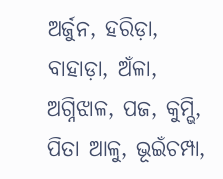ଅର୍ଜୁନ, ହରିଡ଼ା, ବାହାଡ଼ା, ଅଁଳା, ଅଗ୍ନିଝାଳ, ପଜ, କୁମ୍ଭି, ପିତା ଆଳୁ, ଭୂଇଁଚମ୍ପା,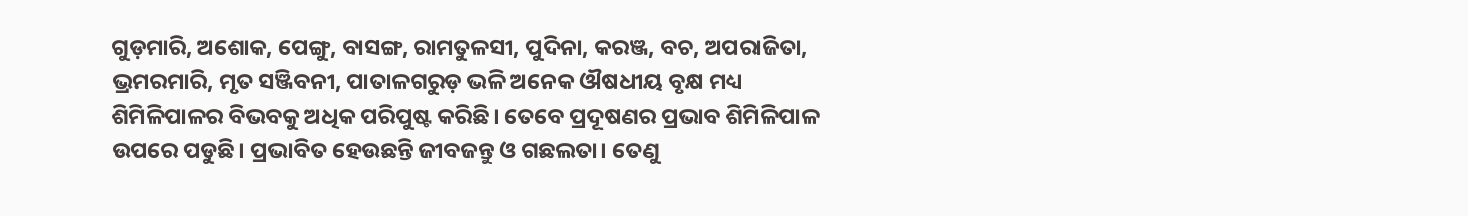ଗୁଡ଼ମାରି, ଅଶୋକ, ପେଙ୍ଗୁ, ବାସଙ୍ଗ, ରାମତୁଳସୀ, ପୁଦିନା, କରଞ୍ଜ, ବଚ, ଅପରାଜିତା, ଭ୍ରମରମାରି, ମୃତ ସଞ୍ଜିବନୀ, ପାତାଳଗରୁଡ଼ ଭଳି ଅନେକ ଔଷଧୀୟ ବୃକ୍ଷ ମଧ୍ୟ ଶିମିଳିପାଳର ବିଭବକୁ ଅଧିକ ପରିପୁଷ୍ଟ କରିଛି। ତେବେ ପ୍ରଦୂଷଣର ପ୍ରଭାବ ଶିମିଳିପାଳ ଉପରେ ପଡୁଛି। ପ୍ରଭାବିତ ହେଉଛନ୍ତି ଜୀବଜନ୍ତୁ ଓ ଗଛଲତା। ତେଣୁ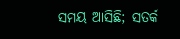ସମୟ ଆସିଛି; ସତର୍କ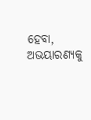ହେବା, ଅଭୟାରଣ୍ୟକୁ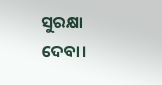ସୁରକ୍ଷା ଦେବା।